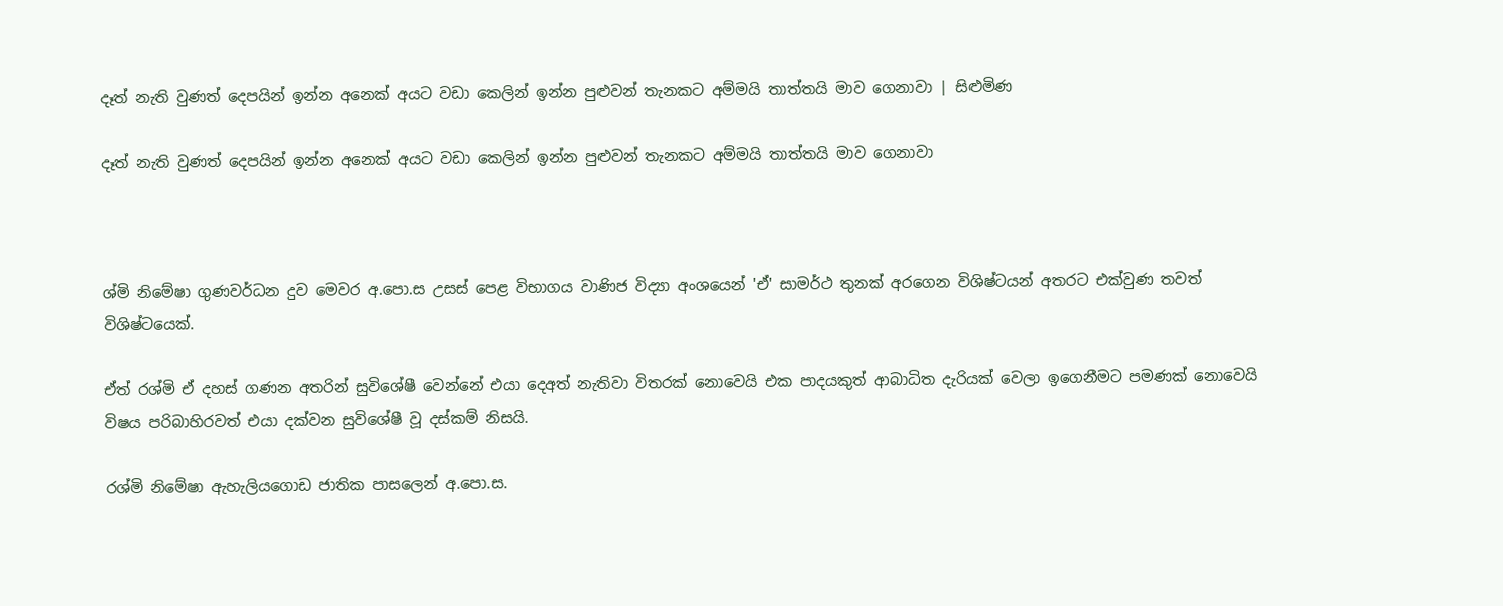දෑත් නැති වුණත් දෙපයින් ඉන්න අනෙක් අයට වඩා කෙලින් ඉන්න පුළුවන් තැනකට අම්මයි තාත්තයි මාව ගෙනාවා | සිළුමිණ

දෑත් නැති වුණත් දෙපයින් ඉන්න අනෙක් අයට වඩා කෙලින් ඉන්න පුළුවන් තැනකට අම්මයි තාත්තයි මාව ගෙනාවා



ශ්මි නිමේෂා ගුණවර්ධන දුව මෙවර අ.පො.ස උසස් පෙළ විභාගය වාණිජ විද්‍යා අංශයෙන් 'ඒ' සාමර්ථ තුනක් අරගෙන විශිෂ්ටයන් අතරට එක්වුණ තවත් විශිෂ්ටයෙක්.

ඒත් රශ්මි ඒ දහස් ගණන අතරින් සුවිශේෂී වෙන්නේ එයා දෙඅත් නැතිවා විතරක් නොවෙයි එක පාදයකුත් ආබාධිත දැරියක් වෙලා ඉගෙනීමට පමණක් නොවෙයි විෂය පරිබාහිරවත් එයා දක්වන සුවිශේෂී වූ දස්කම් නිසයි.

රශ්මි නිමේෂා ඇහැලියගොඩ ජාතික පාසලෙන් අ.පො.ස.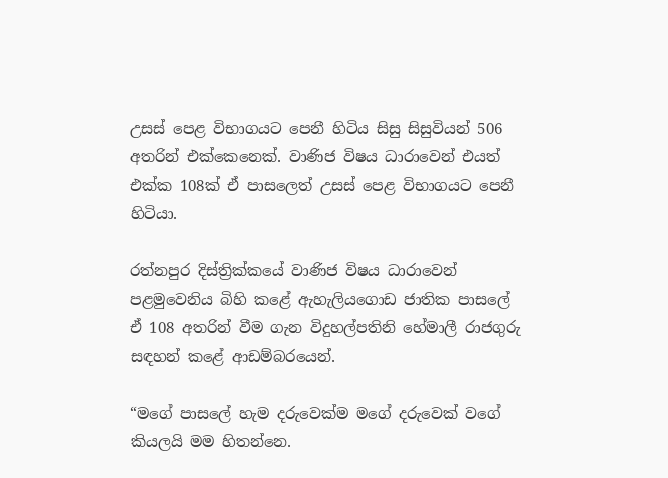උසස් පෙළ විභාගයට පෙනී හිටිය සිසු සිසුවියන් 506 අතරින් එක්කෙනෙක්. වාණිජ විෂය ධාරාවෙන් එයත් එක්ක 108ක් ඒ පාසලෙත් උසස් පෙළ විභාගයට පෙනී හිටියා.

රත්නපුර දිස්ත්‍රික්කයේ වාණිජ විෂය ධාරාවෙන් පළමුවෙනිය බිහි කළේ ඇහැලියගොඩ ජාතික පාසලේ ඒ 108 අතරින් වීම ගැන විදුහල්පතිනි හේමාලී රාජගුරු සඳහන් කළේ ආඩම්බරයෙන්.

“මගේ පාසලේ හැම දරුවෙක්ම මගේ දරුවෙක් වගේ කියලයි මම හිතන්නෙ.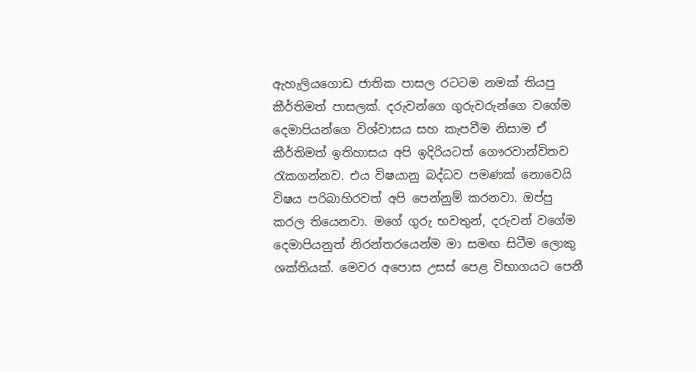ඇහැලියගොඩ ජාතික පාසල රටටම නමක් තියපු කීර්තිමත් පාසලක්. දරුවන්ගෙ ගුරුවරුන්ගෙ වගේම දෙමාපියන්ගෙ විශ්වාසය සහ කැපවීම නිසාම ඒ කීර්තිමත් ඉතිහාසය අපි ඉදිරියටත් ගෞරවාන්විතව රැකගන්නව. එය විෂයානු බද්ධව පමණක් නොවෙයි විෂය පරිබාහිරවත් අපි පෙන්නුම් කරනවා. ඔප්පු කරල තියෙනවා. මගේ ගුරු භවතුන්, දරුවන් වගේම දෙමාපියනුත් නිරන්තරයෙන්ම මා සමඟ සිටීම ලොකු ශක්තියක්. මෙවර අපොස උසස් පෙළ විභාගයට පෙනී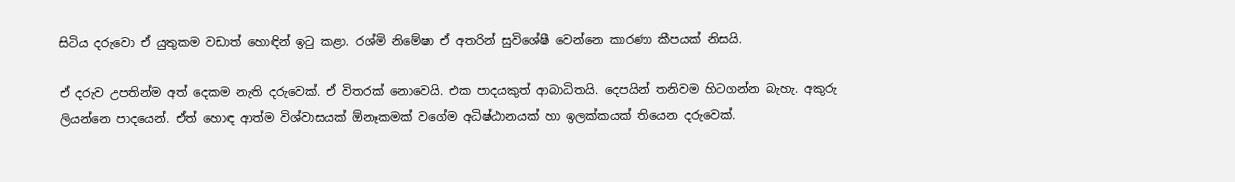සිටිය දරුවො ඒ යුතුකම වඩාත් හොඳින් ඉටු කළා. රශ්මි නිමේෂා ඒ අතරින් සුවිශේෂී වෙන්නෙ කාරණා කීපයක් නිසයි.

ඒ දරුව උපතින්ම අත් දෙකම නැති දරුවෙක්. ඒ විතරක් නොවෙයි. එක පාදයකුත් ආබාධිතයි. දෙපයින් තනිවම හිටගන්න බැහැ. අකුරු ලියන්නෙ පාදයෙන්. ඒත් හොඳ ආත්ම විශ්වාසයක් ඕනෑකමක් වගේම අධිෂ්ඨානයක් හා ඉලක්කයක් තියෙන දරුවෙක්.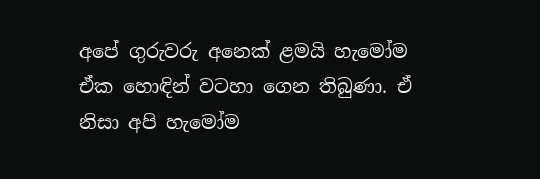අපේ ගුරුවරු අනෙක් ළමයි හැමෝම ඒක හොඳින් වටහා ගෙන තිබුණා. ඒ නිසා අපි හැමෝම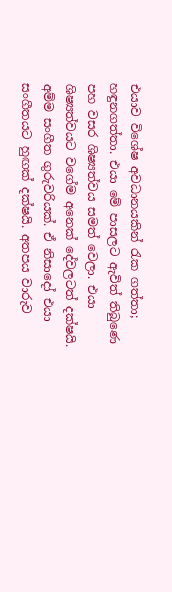එයාව විශේෂ අවධානයකින් රැක ගත්තා; හඳුනගත්තා. එයා මේ පාසලට ඇවිත් තිබුණෙ පහ වසර ශිෂ්‍යත්වය සමත් වෙලා. එයා ශිෂ්‍යත්වයට වගේම අනෙක් දේවලටත් දක්ෂයි. අම්ම සංගීත ගුරුවරියක්. ඒ නිසාදෝ එයා සංගීතයට හුඟක් දක්ෂයි. අතපය වාරුව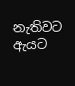නැතිවට ඇයට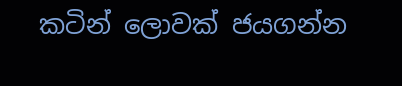කටින් ලොවක් ජයගන්න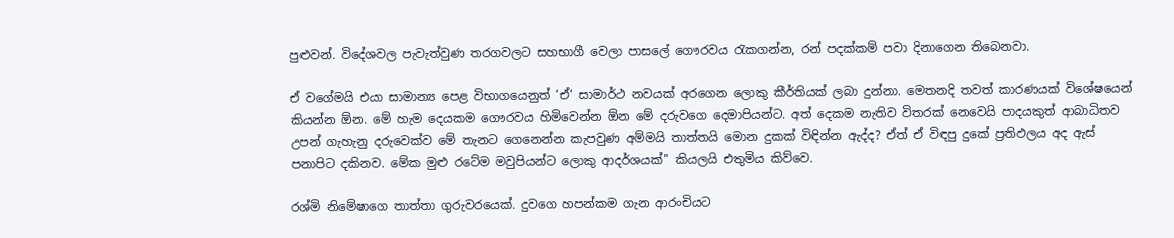පුළුවන්. විදේශවල පැවැත්වුණ තරගවලට සහභාගී වෙලා පාසලේ ගෞරවය රැකගන්න, රන් පදක්කම් පවා දිනාගෙන තිබෙනවා.

ඒ වගේමයි එයා සාමාන්‍ය පෙළ විභාගයෙනුත් ‘ඒ‘ සාමාර්ථ නවයක් අරගෙන ලොකු කීර්තියක් ලබා දුන්නා. මෙතනදි තවත් කාරණයක් විශේෂයෙන් කියන්න ඕන. මේ හැම දෙයකම ගෞරවය හිමිවෙන්න ඕන මේ දරුවගෙ දෙමාපියන්ට. අත් දෙකම නැතිව විතරක් නෙවෙයි පාදයකුත් ආබාධිතව උපන් ගැහැනු දරුවෙක්ව මේ තැනට ගෙනෙන්න කැපවුණ අම්මයි තාත්තයි මොන දුකක් විඳින්න ඇද්ද? ඒත් ඒ විඳපු දුකේ ප්‍රතිඵලය අද ඇස් පනාපිට දකිනව. මේක මුළු රටේම මවුපියන්ට ලොකු ආදර්ශයක්" කියලයි එතුමිය කිව්වෙ.

රශ්මි නිමේෂාගෙ තාත්තා ගුරුවරයෙක්. දුවගෙ හපන්කම ගැන ආරංචියට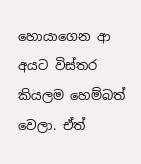හොයාගෙන ආ අයට විස්තර කියලම හෙම්බත් වෙලා. ඒත්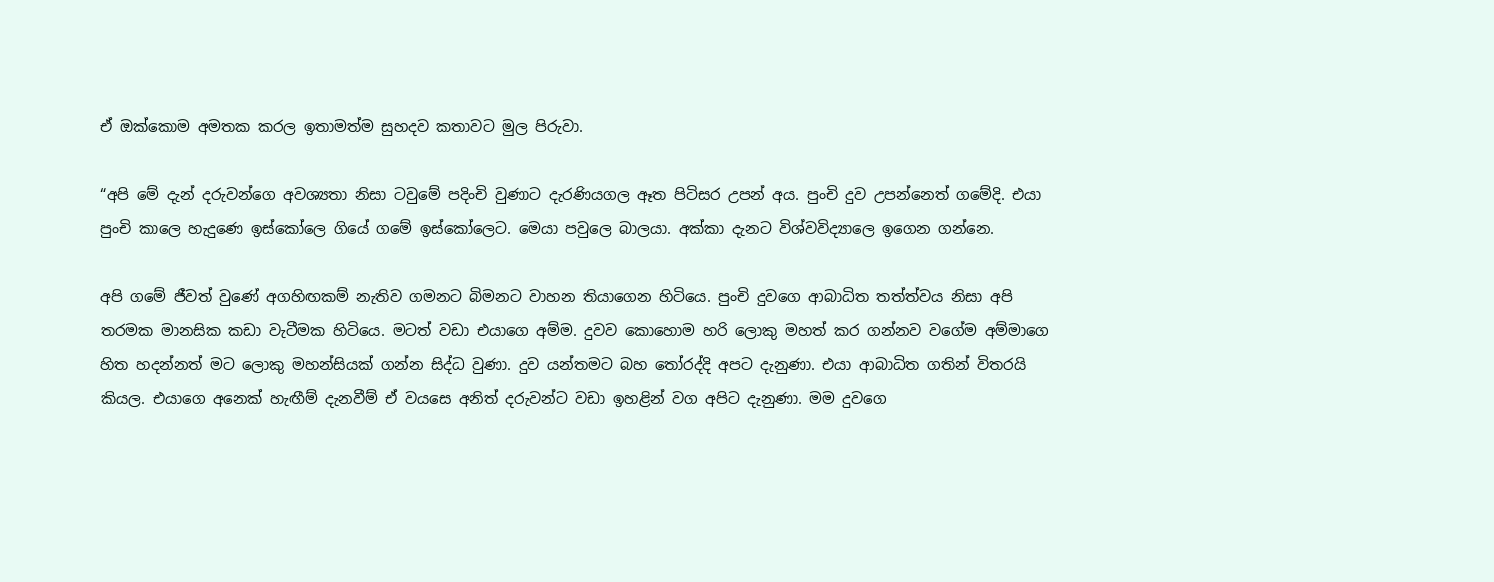ඒ ඔක්කොම අමතක කරල ඉතාමත්ම සුහදව කතාවට මුල පිරුවා.

“අපි මේ දැන් දරුවන්ගෙ අවශ්‍යතා නිසා ටවුමේ පදිංචි වුණාට දැරණියගල ඈත පිටිසර උපන් අය. පුංචි දුව උපන්නෙත් ගමේදි. එයා පුංචි කාලෙ හැදුණෙ ඉස්කෝලෙ ගියේ ගමේ ඉස්කෝලෙට. මෙයා පවුලෙ බාලයා. අක්කා දැනට විශ්වවිද්‍යාලෙ ඉගෙන ගන්නෙ.

අපි ගමේ ජීවත් වුණේ අගහිඟකම් නැතිව ගමනට බිමනට වාහන තියාගෙන හිටියෙ. පුංචි දුවගෙ ආබාධිත තත්ත්වය නිසා අපි තරමක මානසික කඩා වැටීමක හිටියෙ. මටත් වඩා එයාගෙ අම්ම. දුවව කොහොම හරි ලොකු මහත් කර ගන්නව වගේම අම්මාගෙ හිත හදන්නත් මට ලොකු මහන්සියක් ගන්න සිද්ධ වුණා. දුව යන්තමට බහ තෝරද්දි අපට දැනුණා. එයා ආබාධිත ගතින් විතරයි කියල. එයාගෙ අනෙක් හැඟීම් දැනවීම් ඒ වයසෙ අනිත් දරුවන්ට වඩා ඉහළින් වග අපිට දැනුණා. මම දුවගෙ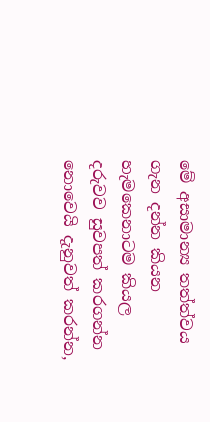මේ අසාමාන්‍ය තත්ත්වය ගැන දන්න කියන හැමකෙනාටම කියල දරුවව සුවපත් කරගන්න නොවෙයි දැනුවත් කරන්න,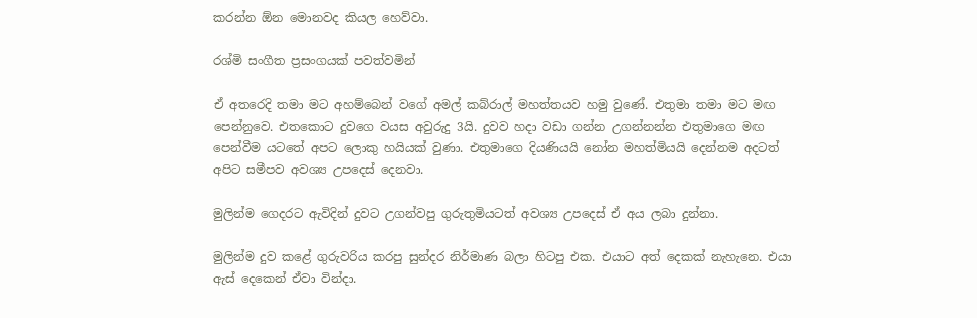කරන්න ඕන මොනවද කියල හෙව්වා.

රශ්මි සංගීත ප්‍රසංගයක් පවත්වමින්

ඒ අතරෙදි තමා මට අහම්බෙන් වගේ අමල් කබ්රාල් මහත්තයව හමු වුණේ. එතුමා තමා මට මඟ පෙන්නුවෙ. එතකොට දුවගෙ වයස අවුරුදු 3යි. දුවව හදා වඩා ගන්න උගන්නන්න එතුමාගෙ මඟ පෙන්වීම යටතේ අපට ලොකු හයියක් වුණා. එතුමාගෙ දියණියයි නෝන මහත්මියයි දෙන්නම අදටත් අපිට සමීපව අවශ්‍ය උපදෙස් දෙනවා.

මුලින්ම ගෙදරට ඇවිදින් දුවට උගන්වපු ගුරුතුමියටත් අවශ්‍ය උපදෙස් ඒ අය ලබා දුන්නා.

මුලින්ම දුව කළේ ගුරුවරිය කරපු සුන්දර නිර්මාණ බලා හිටපු එක. එයාට අත් දෙකක් නැහැනෙ. එයා ඇස් දෙකෙන් ඒවා වින්දා.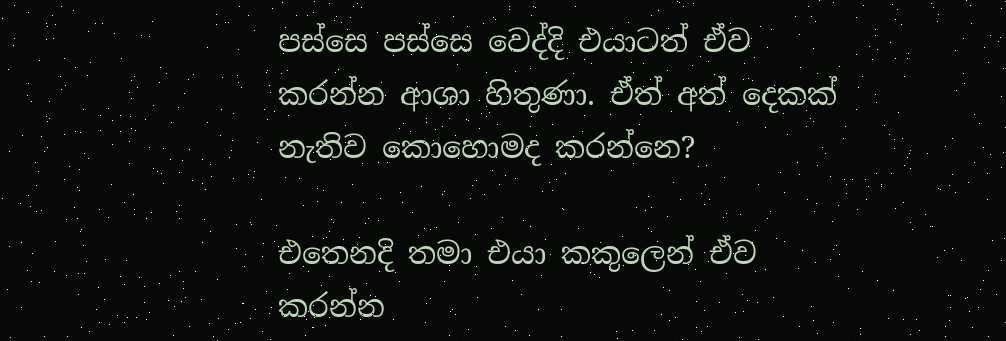පස්සෙ පස්සෙ වෙද්දි එයාටත් ඒව කරන්න ආශා හිතුණා. ඒත් අත් දෙකක් නැතිව කොහොමද කරන්නෙ?

එතෙනදි තමා එයා කකුලෙන් ඒව කරන්න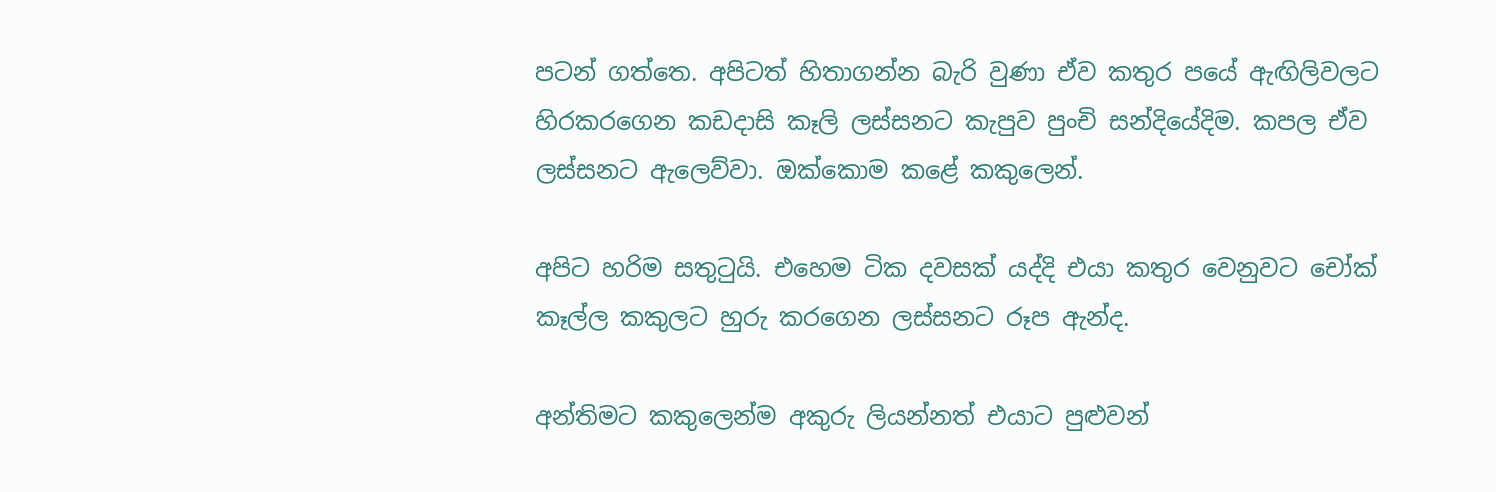පටන් ගත්තෙ. අපිටත් හිතාගන්න බැරි වුණා ඒව කතුර පයේ ඇඟිලිවලට හිරකරගෙන කඩදාසි කෑලි ලස්සනට කැපුව පුංචි සන්දියේදිම. කපල ඒව ලස්සනට ඇලෙව්වා. ඔක්කොම කළේ කකුලෙන්.

අපිට හරිම සතුටුයි. එහෙම ටික දවසක් යද්දි එයා කතුර වෙනුවට චෝක් කෑල්ල කකුලට හුරු කරගෙන ලස්සනට රූප ඇන්ද.

අන්තිමට කකුලෙන්ම අකුරු ලියන්නත් එයාට පුළුවන්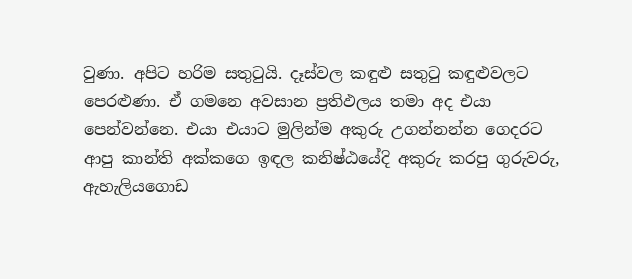වුණා. අපිට හරිම සතුටුයි. දෑස්වල කඳුළු සතුටු කඳුළුවලට පෙරළුණා. ඒ ගමනෙ අවසාන ප්‍රතිඵලය තමා අද එයා පෙන්වන්නෙ. එයා එයාට මුලින්ම අකුරු උගන්නන්න ගෙදරට ආපු කාන්ති අක්කගෙ ඉඳල කනිෂ්ඨයේදි අකුරු කරපු ගුරුවරු, ඇහැලියගොඩ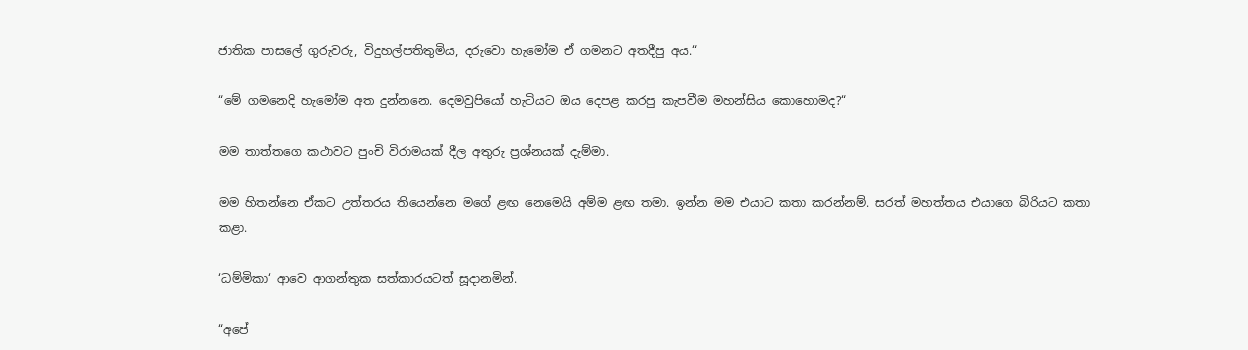ජාතික පාසලේ ගුරුවරු, විදුහල්පතිතුමිය, දරුවො හැමෝම ඒ ගමනට අතදීපු අය.“

“මේ ගමනෙදි හැමෝම අත දුන්නනෙ. දෙමවුපියෝ හැටියට ඔය දෙපළ කරපු කැපවීම මහන්සිය කොහොමද?“

මම තාත්තගෙ කථාවට පුංචි විරාමයක් දීල අතුරු ප්‍රශ්නයක් දැම්මා.

මම හිතන්නෙ ඒකට උත්තරය තියෙන්නෙ මගේ ළඟ නෙමෙයි අම්ම ළඟ තමා. ඉන්න මම එයාට කතා කරන්නම්. සරත් මහත්තය එයාගෙ බිරියට කතා කළා.

‘ධම්මිකා‘ ආවෙ ආගන්තුක සත්කාරයටත් සූදානමින්.

“අපේ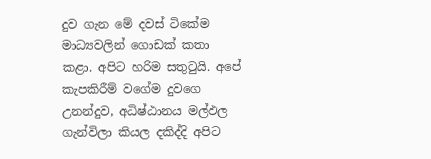දුව ගැන මේ දවස් ටිකේම මාධ්‍යවලින් ගොඩක් කතා කළා. අපිට හරිම සතුටුයි. අපේ කැපකිරීම් වගේම දුවගෙ උනන්දුව, අධිෂ්ඨානය මල්ඵල ගැන්විලා කියල දකිද්දි අපිට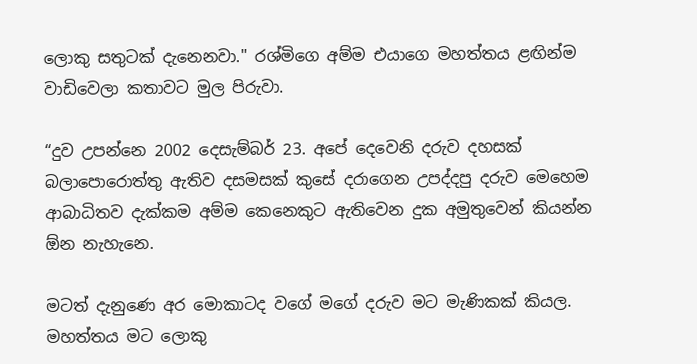ලොකු සතුටක් දැනෙනවා." රශ්මිගෙ අම්ම එයාගෙ මහත්තය ළඟින්ම වාඩිවෙලා කතාවට මුල පිරුවා.

“දුව උපන්නෙ 2002 දෙසැම්බර් 23. අපේ දෙවෙනි දරුව දහසක් බලාපොරොත්තු ඇතිව දසමසක් කුසේ දරාගෙන උපද්දපු දරුව මෙහෙම ආබාධිතව දැක්කම අම්ම කෙනෙකුට ඇතිවෙන දුක අමුතුවෙන් කියන්න ඕන නැහැනෙ.

මටත් දැනුණෙ අර මොකාටද වගේ මගේ දරුව මට මැණිකක් කියල. මහත්තය මට ලොකු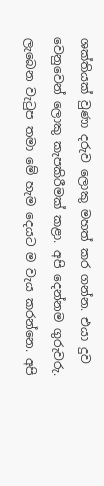ශක්තියක් වුණා දරුව ලොකු මහත් කර ගන්න. එයා දුව වෙනුවෙන් ලොකු කැපකිරීමක් කළා. අපි දෙන්නම ගුරුවරු. ලැබෙන වැටුප තමා මේ හැම දෙයට ම වැය කරන්නෙ. අපි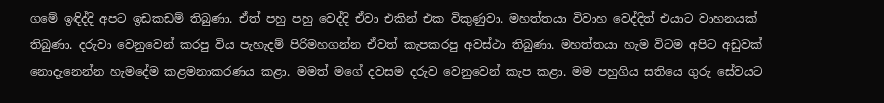ගමේ ඉඳිද්දි අපට ඉඩකඩම් තිබුණා. ඒත් පහු පහු වෙද්දි ඒවා එකින් එක විකුණුවා. මහත්තයා විවාහ වෙද්දිත් එයාට වාහනයක් තිබුණා. දරුවා වෙනුවෙන් කරපු විය පැහැදම් පිරිමහගන්න ඒවත් කැපකරපු අවස්ථා තිබුණා. මහත්තයා හැම විටම අපිට අඩුවක් නොදැනෙන්න හැමදේම කළමනාකරණය කළා. මමත් මගේ දවසම දරුව වෙනුවෙන් කැප කළා. මම පහුගිය සතියෙ ගුරු සේවයට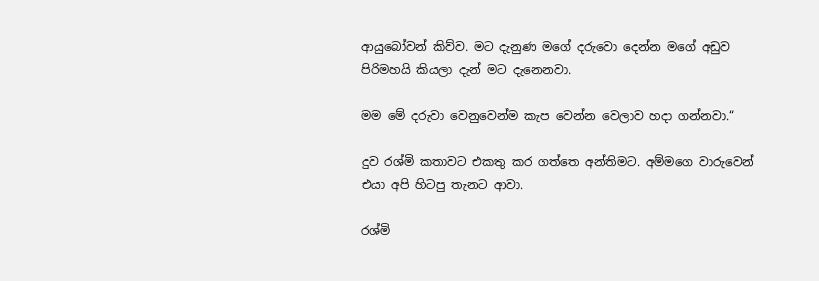ආයුබෝවන් කිව්ව. මට දැනුණ මගේ දරුවො දෙන්න මගේ අඩුව පිරිමහයි කියලා දැන් මට දැනෙනවා.

මම මේ දරුවා වෙනුවෙන්ම කැප වෙන්න වෙලාව හදා ගන්නවා.“

දුව රශ්මි කතාවට එකතු කර ගත්තෙ අන්තිමට. අම්මගෙ වාරුවෙන් එයා අපි හිටපු තැනට ආවා.

රශ්මි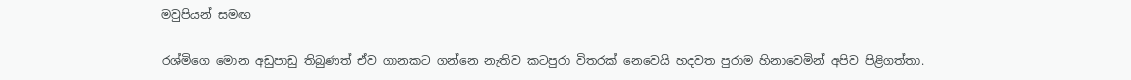මවුපියන් සමඟ

රශ්මිගෙ මොන අඩුපාඩු තිබුණත් ඒව ගානකට ගන්නෙ නැතිව කටපුරා විතරක් නෙවෙයි හදවත පුරාම හිනාවෙමින් අපිව පිළිගත්තා.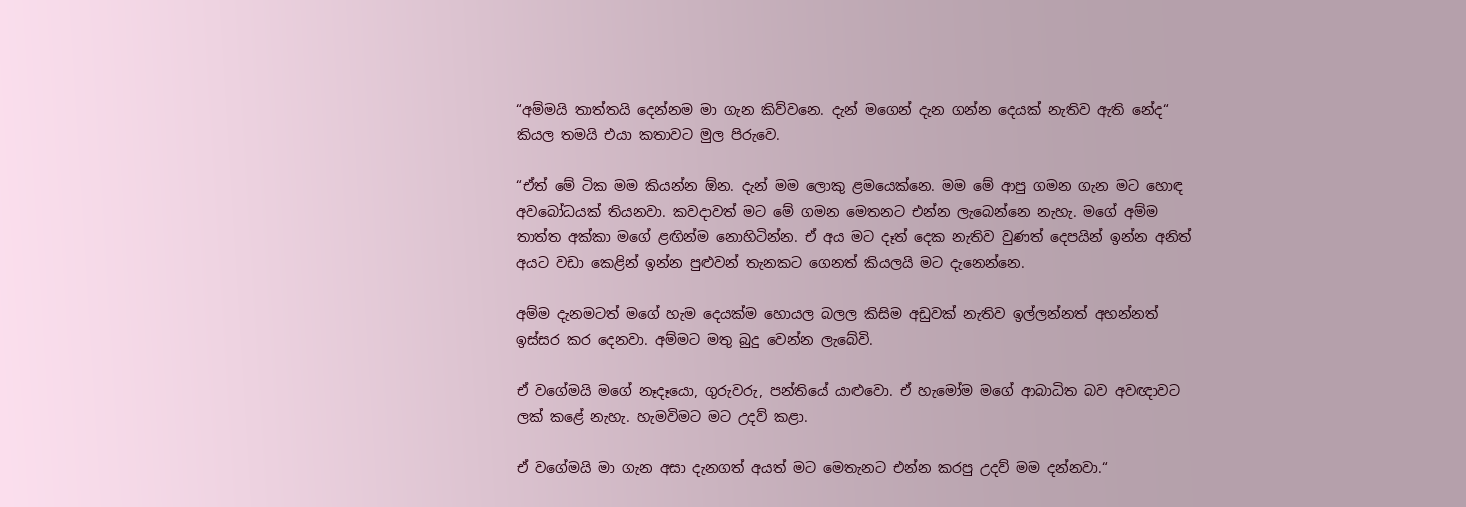“අම්මයි තාත්තයි දෙන්නම මා ගැන කිව්වනෙ. දැන් මගෙන් දැන ගන්න දෙයක් නැතිව ඇති නේද“ කියල තමයි එයා කතාවට මුල පිරුවෙ.

“ඒත් මේ ටික මම කියන්න ඕන. දැන් මම ලොකු ළමයෙක්නෙ. මම මේ ආපු ගමන ගැන මට හොඳ අවබෝධයක් තියනවා. කවදාවත් මට මේ ගමන මෙතනට එන්න ලැබෙන්නෙ නැහැ. මගේ අම්ම තාත්ත අක්කා මගේ ළඟින්ම නොහිටින්න. ඒ අය මට දෑත් දෙක නැතිව වුණත් දෙපයින් ඉන්න අනිත් අයට වඩා කෙළින් ඉන්න පුළුවන් තැනකට ගෙනත් කියලයි මට දැනෙන්නෙ.

අම්ම දැනමටත් මගේ හැම දෙයක්ම හොයල බලල කිසිම අඩුවක් නැතිව ඉල්ලන්නත් අහන්නත් ඉස්සර කර දෙනවා. අම්මට මතු බුදු වෙන්න ලැබේවි.

ඒ වගේමයි මගේ නෑදෑයො, ගුරුවරු, පන්තියේ යාළුවො. ඒ හැමෝම මගේ ආබාධිත බව අවඥාවට ලක් කළේ නැහැ. හැමවිමට මට උදව් කළා.

ඒ වගේමයි මා ගැන අසා දැනගත් අයත් මට මෙතැනට එන්න කරපු උදව් මම දන්නවා.“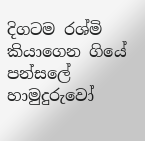දිගටම රශ්මි කියාගෙන ගියේ පන්සලේ හාමුදුරුවෝ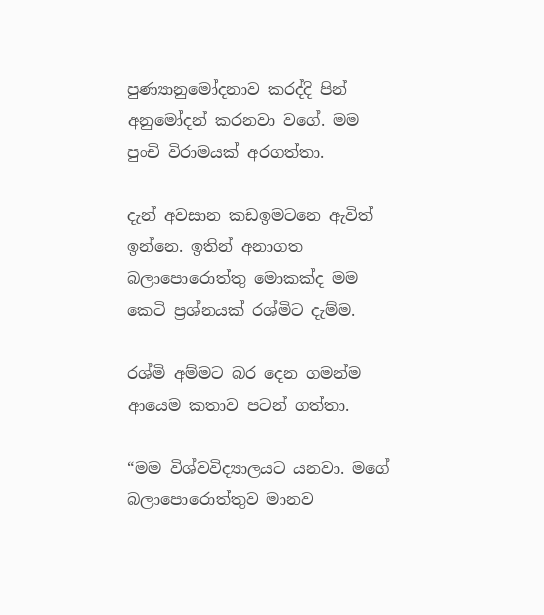පුණ්‍යානුමෝදනාව කරද්දි පින් අනුමෝදන් කරනවා වගේ. මම පුංචි විරාමයක් අරගත්තා.

දැන් අවසාන කඩඉමටනෙ ඇවිත් ඉන්නෙ. ඉතින් අනාගත බලාපොරොත්තු මොකක්ද මම කෙටි ප්‍රශ්නයක් රශ්මිට දැම්ම.

රශ්මි අම්මට බර දෙන ගමන්ම ආයෙම කතාව පටන් ගත්තා.

“මම විශ්වවිද්‍යාලයට යනවා. මගේ බලාපොරොත්තුව මානව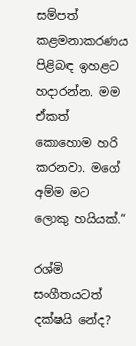සම්පත් කළමනාකරණය පිළිබඳ ඉහළට හදාරන්න. මම ඒකත් කොහොම හරි කරනවා. මගේ අම්ම මට ලොකු හයියක්.“

රශ්මි සංගීතයටත් දක්ෂයි නේද?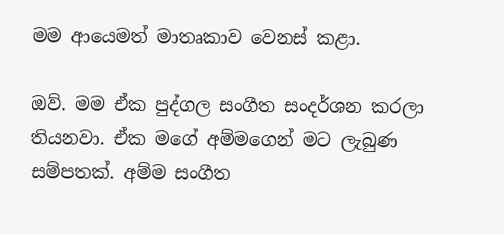මම ආයෙමත් මාතෘකාව වෙනස් කළා.

ඔව්. මම ඒක පුද්ගල සංගීත සංදර්ශන කරලා තියනවා. ඒක මගේ අම්මගෙන් මට ලැබුණ සම්පතක්. අම්ම සංගීත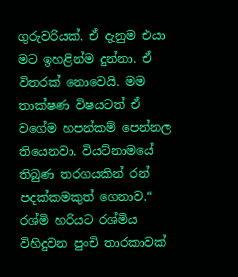ගුරුවරියක්. ඒ දැනුම එයා මට ඉහළින්ම දුන්නා. ඒ විතරක් නොවෙයි. මම තාක්ෂණ විෂයටත් ඒ වගේම හපන්කම් පෙන්නල තියෙනවා. වියට්නාමයේ තිබුණ තරගයකින් රන් පදක්කමකුත් ගෙනාව.“ රශ්මි හරියට රශ්මිය විහිදුවන පුංචි තාරකාවක්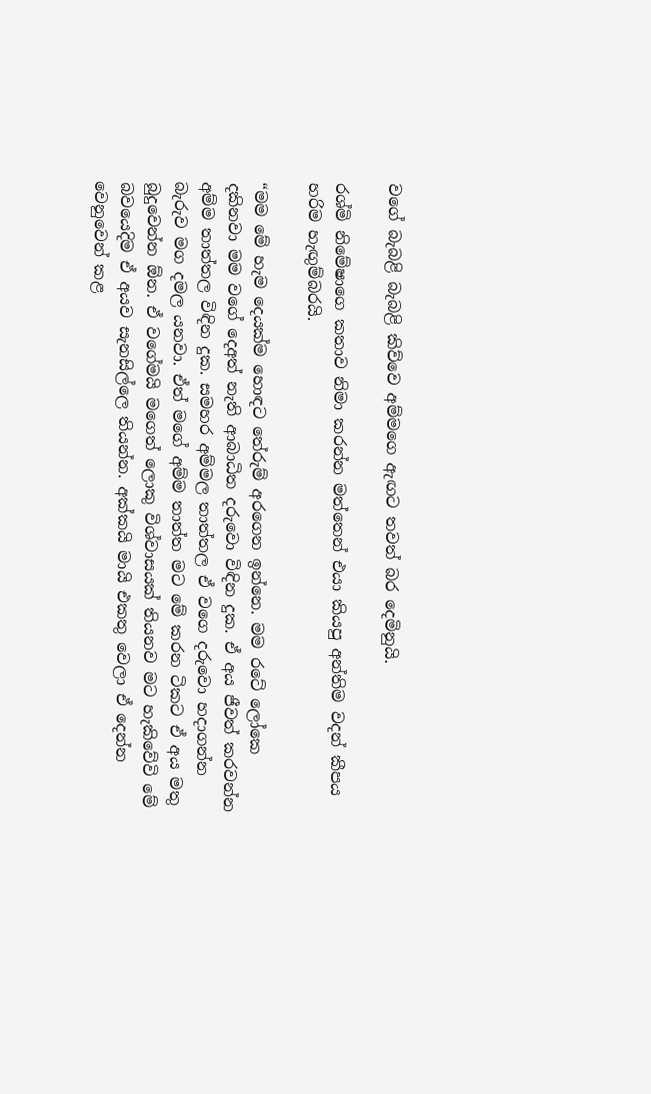වගේ බැබළි බැබළි කිව්වෙ අම්මගෙ ඇඟට තවත් බර දෙමිනුයි.

රශ්මි නිමේෂාගෙ කතාව නිමා කරන්න මත්තෙන් එයා කියපු අන්තිම වදන් කීපය හරිම හැඟුම්බරයි.

“මම මේ හැම දෙයක්ම හොඳට තේරුම් අරගෙන ඉන්නෙ. මම රටේ ලෝකෙ දකිනවා මම වගේ දෙඅත් නැති ආබාධිත දරුවො විඳින දුක. ඒ අය ජීවත් කරවන්න අම්ම තාත්තල විඳින දුක. සමහර අම්මල තාත්තල ඒ වගෙ දරුවො හදාගන්න බැරුව මග දමල යනවා. ඒත් මගේ අම්ම තාත්ත මට මේ කරන ටිකට ඒ අය මතු බුදුවෙන්න ඕන. ඒ වගේමයි මගෙත් ලොකු විශ්වාසයක් තියනව මට හැකිවේවි මේ බවයෙදිම ඒ අයව සැනසිල්ලෙ තියන්න. අක්කයි මායි එකතු වෙලා ඒ දෙන්න වෙනුවෙන් කළ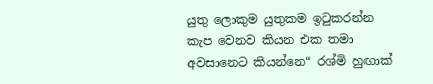යුතු ලොකුම යුතුකම ඉටුකරන්න කැප වෙනව කියන එක තමා අවසානෙට කියන්නෙ“ රශ්මි හුඟාක්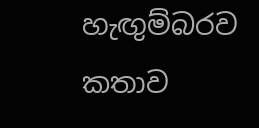හැඟුම්බරව කතාව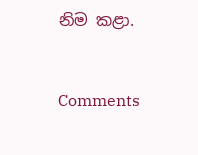නිම කළා.



Comments